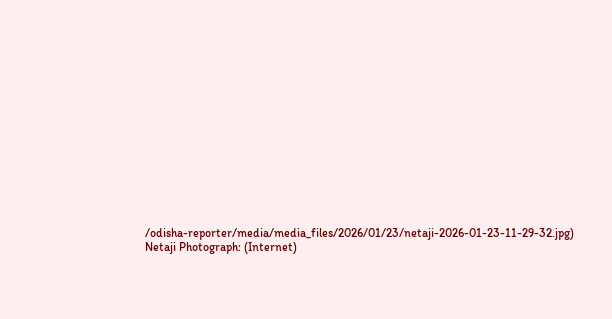/odisha-reporter/media/media_files/2026/01/23/netaji-2026-01-23-11-29-32.jpg)
Netaji Photograph: (Internet)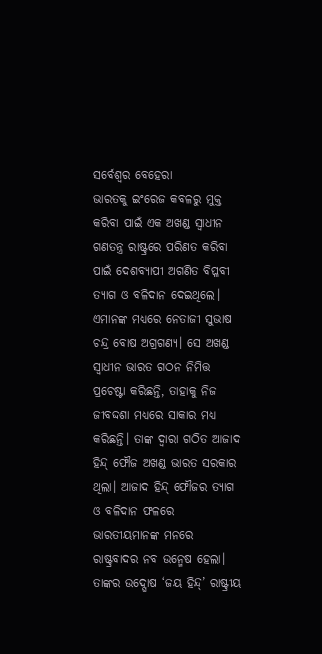ସର୍ବେଶ୍ୱର ବେହେରା
ଭାରତକୁ ଇଂରେଜ କବଳରୁ ମୁକ୍ତ କରିବା ପାଇଁ ଏକ ଅଖଣ୍ଡ ସ୍ୱାଧୀନ ଗଣତନ୍ତ୍ର ରାଷ୍ଟ୍ରରେ ପରିଣତ କରିବା ପାଇଁ ଦେଶବ୍ୟାପୀ ଅଗଣିତ ବିପ୍ଳବୀ ତ୍ୟାଗ ଓ ବଳିଦାନ ଦେଇଥିଲେ। ଏମାନଙ୍କ ମଧ୍ୟରେ ନେତାଜୀ ସୁଭାଷ ଚନ୍ଦ୍ର ବୋଷ ଅଗ୍ରଗଣ୍ୟ। ସେ ଅଖଣ୍ଡ ସ୍ୱାଧୀନ ଭାରତ ଗଠନ ନିମିତ୍ତ ପ୍ରଚେଷ୍ଟା କରିଛନ୍ତି, ତାହାକୁ ନିଜ ଜୀବଦ୍ଦଶା ମଧ୍ୟରେ ସାକାର ମଧ୍ୟ କରିଛନ୍ତି। ତାଙ୍କ ଦ୍ୱାରା ଗଠିତ ଆଜାଦ ହିନ୍ଦ୍ ଫୌଜ ଅଖଣ୍ଡ ଭାରତ ସରକାର ଥିଲା। ଆଜାଦ ହିନ୍ଦ୍ ଫୌଜର ତ୍ୟାଗ ଓ ବଳିଦାନ ଫଳରେ ଭାରତୀୟମାନଙ୍କ ମନରେ ରାଷ୍ଟ୍ରବାଦର ନବ ଉନ୍ମେଷ ହେଲା। ତାଙ୍କର ଉଦ୍ଘୋଷ ‘ଜୟ ହିନ୍ଦ୍’ ରାଷ୍ଟ୍ରୀୟ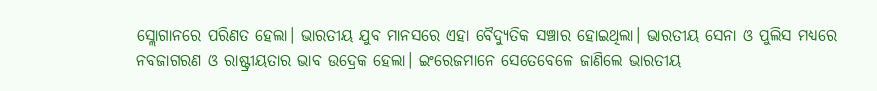ସ୍ଲୋଗାନରେ ପରିଣତ ହେଲା। ଭାରତୀୟ ଯୁବ ମାନସରେ ଏହା ବୈଦ୍ୟୁତିକ ସଞ୍ଚାର ହୋଇଥିଲା। ଭାରତୀୟ ସେନା ଓ ପୁଲିସ ମଧ୍ୟରେ ନବଜାଗରଣ ଓ ରାଷ୍ଟ୍ରୀୟତାର ଭାବ ଉଦ୍ରେକ ହେଲା। ଇଂରେଜମାନେ ସେତେବେଳେ ଜାଣିଲେ ଭାରତୀୟ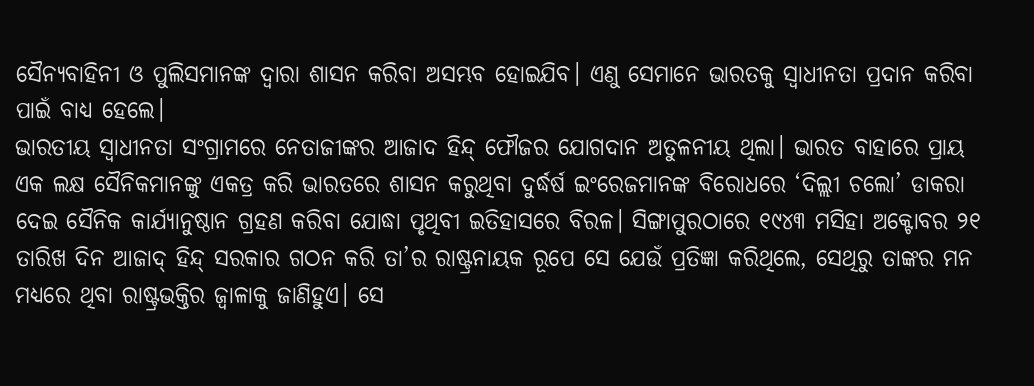ସୈନ୍ୟବାହିନୀ ଓ ପୁଲିସମାନଙ୍କ ଦ୍ୱାରା ଶାସନ କରିବା ଅସମ୍ଭବ ହୋଇଯିବ। ଏଣୁ ସେମାନେ ଭାରତକୁ ସ୍ୱାଧୀନତା ପ୍ରଦାନ କରିବା ପାଇଁ ବାଧ୍ୟ ହେଲେ।
ଭାରତୀୟ ସ୍ୱାଧୀନତା ସଂଗ୍ରାମରେ ନେତାଜୀଙ୍କର ଆଜାଦ ହିନ୍ଦ୍ ଫୌଜର ଯୋଗଦାନ ଅତୁଳନୀୟ ଥିଲା। ଭାରତ ବାହାରେ ପ୍ରାୟ ଏକ ଲକ୍ଷ ସୈନିକମାନଙ୍କୁ ଏକତ୍ର କରି ଭାରତରେ ଶାସନ କରୁଥିବା ଦୁର୍ଦ୍ଧର୍ଷ ଇଂରେଜମାନଙ୍କ ବିରୋଧରେ ‘ଦିଲ୍ଲୀ ଚଲୋ’ ଡାକରା ଦେଇ ସୈନିକ କାର୍ଯ୍ୟାନୁଷ୍ଠାନ ଗ୍ରହଣ କରିବା ଯୋଦ୍ଧା ପୃଥିବୀ ଇତିହାସରେ ବିରଳ। ସିଙ୍ଗାପୁରଠାରେ ୧୯୪୩ ମସିହା ଅକ୍ଟୋବର ୨୧ ତାରିଖ ଦିନ ଆଜାଦ୍ ହିନ୍ଦ୍ ସରକାର ଗଠନ କରି ତା’ର ରାଷ୍ଟ୍ରନାୟକ ରୂପେ ସେ ଯେଉଁ ପ୍ରତିଜ୍ଞା କରିଥିଲେ, ସେଥିରୁ ତାଙ୍କର ମନ ମଧ୍ୟରେ ଥିବା ରାଷ୍ଟ୍ରଭକ୍ତିର ଜ୍ୱାଳାକୁ ଜାଣିହୁଏ। ସେ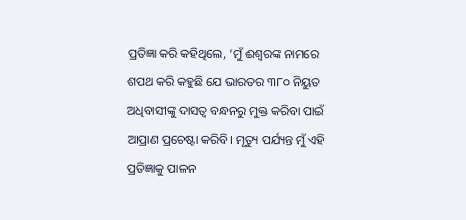ପ୍ରତିଜ୍ଞା କରି କହିଥିଲେ, ‘ମୁଁ ଈଶ୍ୱରଙ୍କ ନାମରେ ଶପଥ କରି କହୁଛି ଯେ ଭାରତର ୩୮୦ ନିୟୁତ ଅଧିବାସୀଙ୍କୁ ଦାସତ୍ୱ ବନ୍ଧନରୁ ମୁକ୍ତ କରିବା ପାଇଁ ଆପ୍ରାଣ ପ୍ରଚେଷ୍ଟା କରିବି। ମୃତ୍ୟୁ ପର୍ଯ୍ୟନ୍ତ ମୁଁ ଏହି ପ୍ରତିଜ୍ଞାକୁ ପାଳନ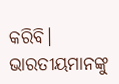କରିବି। ଭାରତୀୟମାନଙ୍କୁ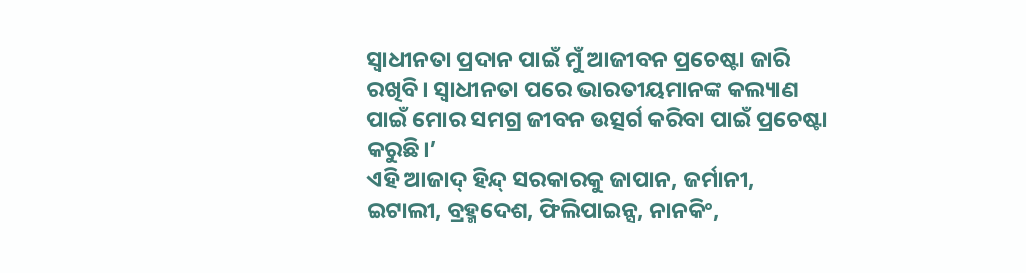ସ୍ୱାଧୀନତା ପ୍ରଦାନ ପାଇଁ ମୁଁ ଆଜୀବନ ପ୍ରଚେଷ୍ଟା ଜାରି ରଖିବି। ସ୍ୱାଧୀନତା ପରେ ଭାରତୀୟମାନଙ୍କ କଲ୍ୟାଣ ପାଇଁ ମୋର ସମଗ୍ର ଜୀବନ ଉତ୍ସର୍ଗ କରିବା ପାଇଁ ପ୍ରଚେଷ୍ଟା କରୁଛି।’
ଏହି ଆଜାଦ୍ ହିନ୍ଦ୍ ସରକାରକୁ ଜାପାନ, ଜର୍ମାନୀ, ଇଟାଲୀ, ବ୍ରହ୍ମଦେଶ, ଫିଲିପାଇନ୍ସ, ନାନକିଂ,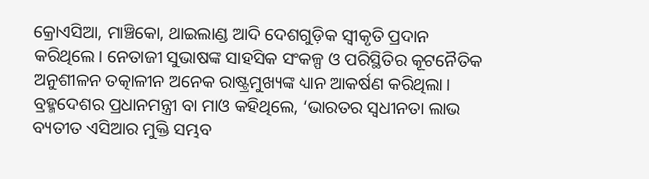କ୍ରୋଏସିଆ, ମାଞ୍ଚିକୋ, ଥାଇଲାଣ୍ଡ ଆଦି ଦେଶଗୁଡ଼ିକ ସ୍ୱୀକୃତି ପ୍ରଦାନ କରିଥିଲେ। ନେତାଜୀ ସୁଭାଷଙ୍କ ସାହସିକ ସଂକଳ୍ପ ଓ ପରିସ୍ଥିତିର କୂଟନୈତିକ ଅନୁଶୀଳନ ତତ୍କାଳୀନ ଅନେକ ରାଷ୍ଟ୍ରମୁଖ୍ୟଙ୍କ ଧ୍ୟାନ ଆକର୍ଷଣ କରିଥିଲା। ବ୍ରହ୍ମଦେଶର ପ୍ରଧାନମନ୍ତ୍ରୀ ବା ମାଓ କହିଥିଲେ, ‘ଭାରତର ସ୍ୱଧୀନତା ଲାଭ ବ୍ୟତୀତ ଏସିଆର ମୁକ୍ତି ସମ୍ଭବ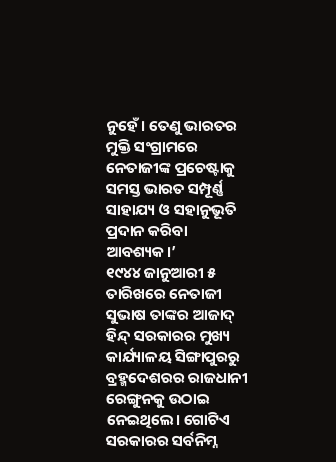ନୁହେଁ। ତେଣୁ ଭାରତର ମୁକ୍ତି ସଂଗ୍ରାମରେ ନେତାଜୀଙ୍କ ପ୍ରଚେଷ୍ଟାକୁ ସମସ୍ତ ଭାରତ ସମ୍ପୂର୍ଣ୍ଣ ସାହାଯ୍ୟ ଓ ସହାନୁଭୂତି ପ୍ରଦାନ କରିବା ଆବଶ୍ୟକ।’
୧୯୪୪ ଜାନୁଆରୀ ୫ ତାରିଖରେ ନେତାଜୀ ସୁଭାଷ ତାଙ୍କର ଆଜାଦ୍ ହିନ୍ଦ୍ ସରକାରର ମୁଖ୍ୟ କାର୍ଯ୍ୟାଳୟ ସିଙ୍ଗାପୁରରୁ ବ୍ରହ୍ମଦେଶରର ରାଜଧାନୀ ରେଙ୍ଗୁନକୁ ଉଠାଇ ନେଇଥିଲେ। ଗୋଟିଏ ସରକାରର ସର୍ବନିମ୍ନ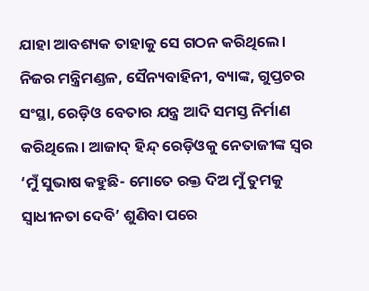ଯାହା ଆବଶ୍ୟକ ତାହାକୁ ସେ ଗଠନ କରିଥିଲେ। ନିଜର ମନ୍ତ୍ରିମଣ୍ଡଳ, ସୈନ୍ୟବାହିନୀ, ବ୍ୟାଙ୍କ, ଗୁପ୍ତଚର ସଂସ୍ଥା, ରେଡ଼ିଓ ବେତାର ଯନ୍ତ୍ର ଆଦି ସମସ୍ତ ନିର୍ମାଣ କରିଥିଲେ। ଆଜାଦ୍ ହିନ୍ଦ୍ ରେଡ଼ିଓକୁ ନେତାଜୀଙ୍କ ସ୍ୱର ‘ମୁଁ ସୁଭାଷ କହୁଛି- ମୋତେ ରକ୍ତ ଦିଅ ମୁଁ ତୁମକୁ ସ୍ୱାଧୀନତା ଦେବି’ ଶୁଣିବା ପରେ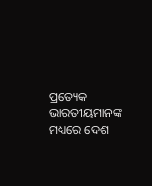ପ୍ରତ୍ୟେକ ଭାରତୀୟମାନଙ୍କ ମଧ୍ୟରେ ଦେଶ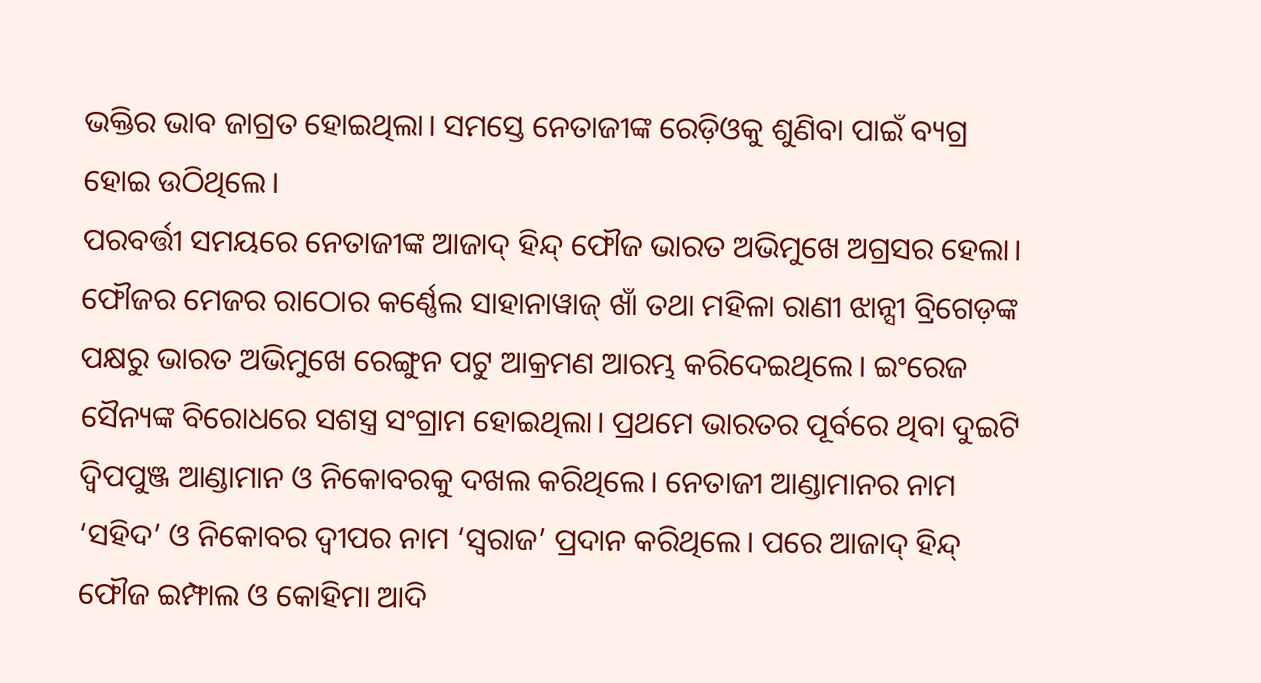ଭକ୍ତିର ଭାବ ଜାଗ୍ରତ ହୋଇଥିଲା। ସମସ୍ତେ ନେତାଜୀଙ୍କ ରେଡ଼ିଓକୁ ଶୁଣିବା ପାଇଁ ବ୍ୟଗ୍ର ହୋଇ ଉଠିଥିଲେ।
ପରବର୍ତ୍ତୀ ସମୟରେ ନେତାଜୀଙ୍କ ଆଜାଦ୍ ହିନ୍ଦ୍ ଫୌଜ ଭାରତ ଅଭିମୁଖେ ଅଗ୍ରସର ହେଲା। ଫୌଜର ମେଜର ରାଠୋର କର୍ଣ୍ଣେଲ ସାହାନାୱାଜ୍ ଖାଁ ତଥା ମହିଳା ରାଣୀ ଝାନ୍ସୀ ବ୍ରିଗେଡ଼ଙ୍କ ପକ୍ଷରୁ ଭାରତ ଅଭିମୁଖେ ରେଙ୍ଗୁନ ପଟୁ ଆକ୍ରମଣ ଆରମ୍ଭ କରିଦେଇଥିଲେ। ଇଂରେଜ ସୈନ୍ୟଙ୍କ ବିରୋଧରେ ସଶସ୍ତ୍ର ସଂଗ୍ରାମ ହୋଇଥିଲା। ପ୍ରଥମେ ଭାରତର ପୂର୍ବରେ ଥିବା ଦୁଇଟି ଦ୍ୱିପପୁଞ୍ଜ ଆଣ୍ଡାମାନ ଓ ନିକୋବରକୁ ଦଖଲ କରିଥିଲେ। ନେତାଜୀ ଆଣ୍ଡାମାନର ନାମ ‘ସହିଦ’ ଓ ନିକୋବର ଦ୍ୱୀପର ନାମ ‘ସ୍ୱରାଜ’ ପ୍ରଦାନ କରିଥିଲେ। ପରେ ଆଜାଦ୍ ହିନ୍ଦ୍ ଫୌଜ ଇମ୍ଫାଲ ଓ କୋହିମା ଆଦି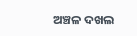ଅଞ୍ଚଳ ଦଖଲ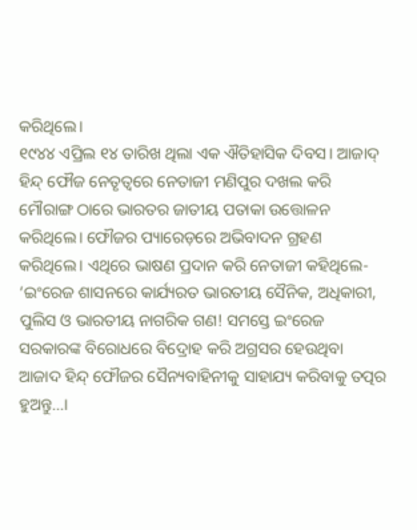କରିଥିଲେ।
୧୯୪୪ ଏପ୍ରିଲ ୧୪ ତାରିଖ ଥିଲା ଏକ ଐତିହାସିକ ଦିବସ। ଆଜାଦ୍ ହିନ୍ଦ୍ ଫୌଜ ନେତୃତ୍ୱରେ ନେତାଜୀ ମଣିପୁର ଦଖଲ କରି ମୌରାଙ୍ଗ ଠାରେ ଭାରତର ଜାତୀୟ ପତାକା ଉତ୍ତୋଳନ କରିଥିଲେ। ଫୌଜର ପ୍ୟାରେଡ଼ରେ ଅଭିବାଦନ ଗ୍ରହଣ କରିଥିଲେ। ଏଥିରେ ଭାଷଣ ପ୍ରଦାନ କରି ନେତାଜୀ କହିଥିଲେ- ‘ଇଂରେଜ ଶାସନରେ କାର୍ଯ୍ୟରତ ଭାରତୀୟ ସୈନିକ, ଅଧିକାରୀ, ପୁଲିସ ଓ ଭାରତୀୟ ନାଗରିକ ଗଣ! ସମସ୍ତେ ଇଂରେଜ ସରକାରଙ୍କ ବିରୋଧରେ ବିଦ୍ରୋହ କରି ଅଗ୍ରସର ହେଉଥିବା ଆଜାଦ ହିନ୍ଦ୍ ଫୌଜର ସୈନ୍ୟବାହିନୀକୁ ସାହାଯ୍ୟ କରିବାକୁ ତତ୍ପର ହୁଅନ୍ତୁ...।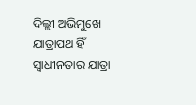ଦିଲ୍ଲୀ ଅଭିମୁଖେ ଯାତ୍ରାପଥ ହିଁ ସ୍ୱାଧୀନତାର ଯାତ୍ରା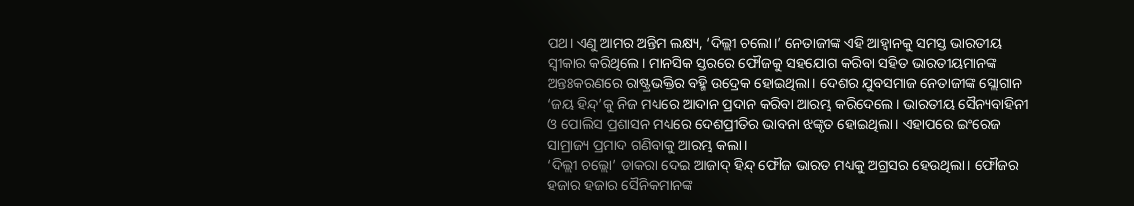ପଥ। ଏଣୁ ଆମର ଅନ୍ତିମ ଲକ୍ଷ୍ୟ, ‘ଦିଲ୍ଲୀ ଚଲୋ।’ ନେତାଜୀଙ୍କ ଏହି ଆହ୍ୱାନକୁ ସମସ୍ତ ଭାରତୀୟ ସ୍ୱୀକାର କରିଥିଲେ। ମାନସିକ ସ୍ତରରେ ଫୌଜକୁ ସହଯୋଗ କରିବା ସହିତ ଭାରତୀୟମାନଙ୍କ ଅନ୍ତଃକରଣରେ ରାଷ୍ଟ୍ରଭକ୍ତିର ବହ୍ମି ଉଦ୍ରେକ ହୋଇଥିଲା। ଦେଶର ଯୁବସମାଜ ନେତାଜୀଙ୍କ ସ୍ଲୋଗାନ ‘ଜୟ ହିନ୍ଦ୍’କୁ ନିଜ ମଧ୍ୟରେ ଆଦାନ ପ୍ରଦାନ କରିବା ଆରମ୍ଭ କରିଦେଲେ। ଭାରତୀୟ ସୈନ୍ୟବାହିନୀ ଓ ପୋଲିସ ପ୍ରଶାସନ ମଧ୍ୟରେ ଦେଶପ୍ରୀତିର ଭାବନା ଝଙ୍କୃତ ହୋଇଥିଲା। ଏହାପରେ ଇଂରେଜ ସାମ୍ରାଜ୍ୟ ପ୍ରମାଦ ଗଣିବାକୁ ଆରମ୍ଭ କଲା।
‘ଦିଲ୍ଲୀ ଚଲ୍ଲୋ’ ଡାକରା ଦେଇ ଆଜାଦ୍ ହିନ୍ଦ୍ ଫୌଜ ଭାରତ ମଧ୍ୟକୁ ଅଗ୍ରସର ହେଉଥିଲା। ଫୌଜର ହଜାର ହଜାର ସୈନିକମାନଙ୍କ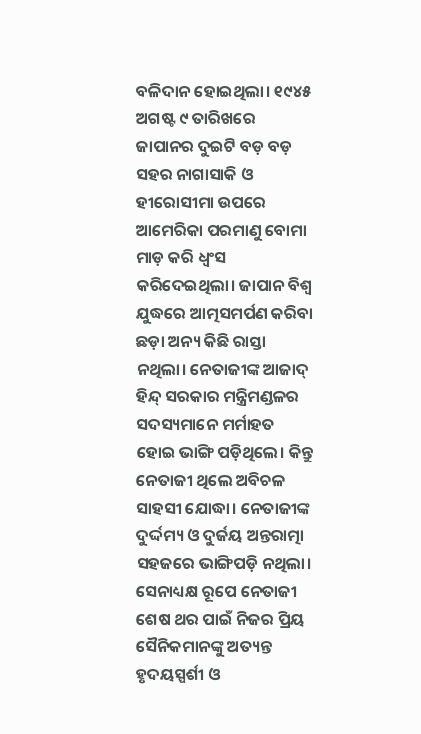ବଳିଦାନ ହୋଇଥିଲା। ୧୯୪୫ ଅଗଷ୍ଟ ୯ ତାରିଖରେ ଜାପାନର ଦୁଇଟି ବଡ଼ ବଡ଼ ସହର ନାଗାସାକି ଓ ହୀରୋସୀମା ଉପରେ ଆମେରିକା ପରମାଣୁ ବୋମା ମାଡ଼ କରି ଧ୍ୱଂସ କରିଦେଇଥିଲା। ଜାପାନ ବିଶ୍ୱ ଯୁଦ୍ଧରେ ଆତ୍ମସମର୍ପଣ କରିବା ଛଡ଼ା ଅନ୍ୟ କିଛି ରାସ୍ତା ନଥିଲା। ନେତାଜୀଙ୍କ ଆଜାଦ୍ ହିନ୍ଦ୍ ସରକାର ମନ୍ତ୍ରିମଣ୍ଡଳର ସଦସ୍ୟମାନେ ମର୍ମାହତ ହୋଇ ଭାଙ୍ଗି ପଡ଼ିଥିଲେ। କିନ୍ତୁ ନେତାଜୀ ଥିଲେ ଅବିଚଳ ସାହସୀ ଯୋଦ୍ଧା। ନେତାଜୀଙ୍କ ଦୁର୍ଦ୍ଦମ୍ୟ ଓ ଦୁର୍ଜୟ ଅନ୍ତରାତ୍ମା ସହଜରେ ଭାଙ୍ଗିପଡ଼ି ନଥିଲା। ସେନାଧ୍ୟକ୍ଷ ରୂପେ ନେତାଜୀ ଶେଷ ଥର ପାଇଁ ନିଜର ପ୍ରିୟ ସୈନିକମାନଙ୍କୁ ଅତ୍ୟନ୍ତ ହୃଦୟସ୍ପର୍ଶୀ ଓ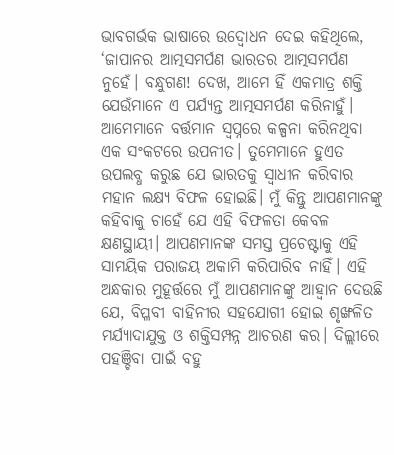ଭାବଗର୍ଭକ ଭାଷାରେ ଉଦ୍ବୋଧନ ଦେଇ କହିଥିଲେ, ‘ଜାପାନର ଆତ୍ମସମର୍ପଣ ଭାରତର ଆତ୍ମସମର୍ପଣ ନୁହେଁ। ବନ୍ଧୁଗଣ! ଦେଖ, ଆମେ ହିଁ ଏକମାତ୍ର ଶକ୍ତି ଯେଉଁମାନେ ଏ ପର୍ଯ୍ୟନ୍ତ ଆତ୍ମସମର୍ପଣ କରିନାହୁଁ। ଆମେମାନେ ବର୍ତ୍ତମାନ ସ୍ୱପ୍ନରେ କଳ୍ପନା କରିନଥିବା ଏକ ସଂକଟରେ ଉପନୀତ। ତୁମେମାନେ ହୁଏତ ଉପଲବ୍ଧ କରୁଛ ଯେ ଭାରତକୁ ସ୍ୱାଧୀନ କରିବାର ମହାନ ଲକ୍ଷ୍ୟ ବିଫଳ ହୋଇଛି। ମୁଁ କିନ୍ତୁ ଆପଣମାନଙ୍କୁ କହିବାକୁ ଚାହେଁ ଯେ ଏହି ବିଫଳତା କେବଳ କ୍ଷଣସ୍ଥାୟୀ। ଆପଣମାନଙ୍କ ସମସ୍ତ ପ୍ରଚେଷ୍ଟାକୁ ଏହି ସାମୟିକ ପରାଜୟ ଅକାମି କରିପାରିବ ନାହିଁ। ଏହି ଅନ୍ଧକାର ମୁହୂର୍ତ୍ତରେ ମୁଁ ଆପଣମାନଙ୍କୁ ଆହ୍ୱାନ ଦେଉଛି ଯେ, ବିପ୍ଳବୀ ବାହିନୀର ସହଯୋଗୀ ହୋଇ ଶୃଙ୍ଖଳିତ ମର୍ଯ୍ୟାଦାଯୁକ୍ତ ଓ ଶକ୍ତିସମ୍ପନ୍ନ ଆଚରଣ କର। ଦିଲ୍ଲୀରେ ପହଞ୍ଚିବା ପାଇଁ ବହୁ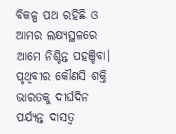ବିକଳ୍ପ ପଥ ରହିଛି ଓ ଆମର ଲକ୍ଷ୍ୟସ୍ଥଳରେ ଆମେ ନିଶ୍ଚିନ୍ତ ପହଞ୍ଚିବା। ପୃଥିବୀର କୌଣସି ଶକ୍ତି ଭାରତକୁ ଦୀର୍ଘଦିନ ପର୍ଯ୍ୟନ୍ତ ଦାସତ୍ୱ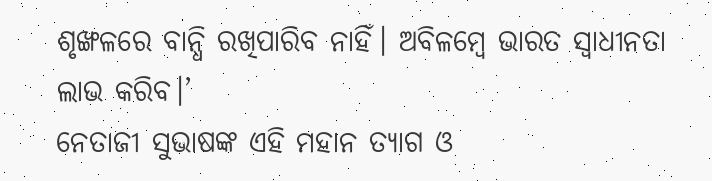ଶୃଙ୍ଖଳରେ ବାନ୍ଧି ରଖିପାରିବ ନାହିଁ। ଅବିଳମ୍ବେ ଭାରତ ସ୍ୱାଧୀନତା ଲାଭ କରିବ।’
ନେତାଜୀ ସୁଭାଷଙ୍କ ଏହି ମହାନ ତ୍ୟାଗ ଓ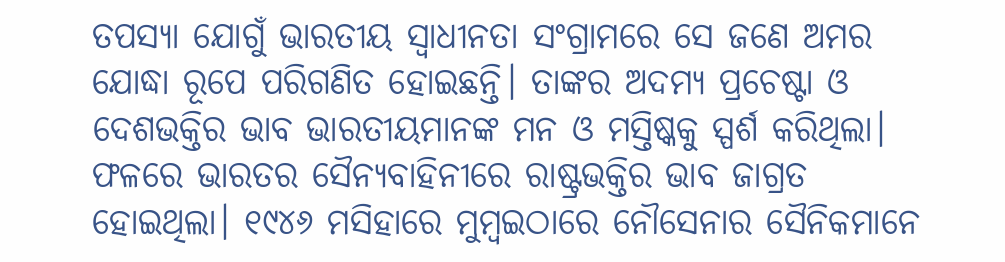ତପସ୍ୟା ଯୋଗୁଁ ଭାରତୀୟ ସ୍ୱାଧୀନତା ସଂଗ୍ରାମରେ ସେ ଜଣେ ଅମର ଯୋଦ୍ଧା ରୂପେ ପରିଗଣିତ ହୋଇଛନ୍ତି। ତାଙ୍କର ଅଦମ୍ୟ ପ୍ରଚେଷ୍ଟା ଓ ଦେଶଭକ୍ତିର ଭାବ ଭାରତୀୟମାନଙ୍କ ମନ ଓ ମସ୍ତିଷ୍କକୁ ସ୍ପର୍ଶ କରିଥିଲା। ଫଳରେ ଭାରତର ସୈନ୍ୟବାହିନୀରେ ରାଷ୍ଟ୍ରଭକ୍ତିର ଭାବ ଜାଗ୍ରତ ହୋଇଥିଲା। ୧୯୪୬ ମସିହାରେ ମୁମ୍ବଇଠାରେ ନୌସେନାର ସୈନିକମାନେ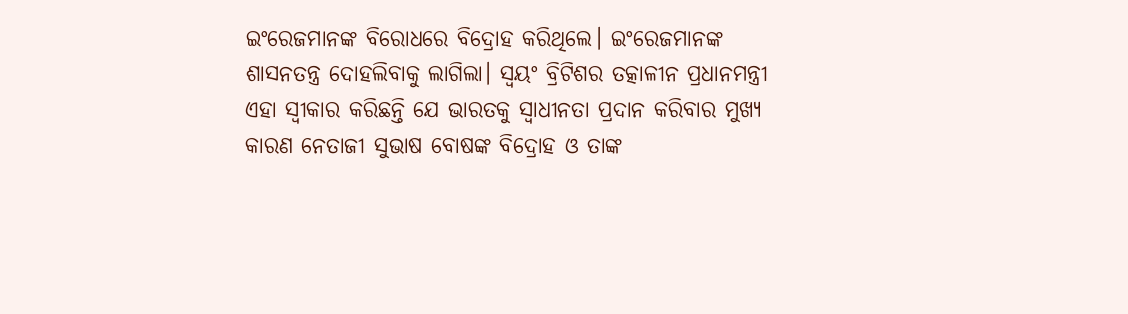ଇଂରେଜମାନଙ୍କ ବିରୋଧରେ ବିଦ୍ରୋହ କରିଥିଲେ। ଇଂରେଜମାନଙ୍କ ଶାସନତନ୍ତ୍ର ଦୋହଲିବାକୁ ଲାଗିଲା। ସ୍ୱୟଂ ବ୍ରିଟିଶର ତତ୍କାଳୀନ ପ୍ରଧାନମନ୍ତ୍ରୀ ଏହା ସ୍ୱୀକାର କରିଛନ୍ତି ଯେ ଭାରତକୁ ସ୍ୱାଧୀନତା ପ୍ରଦାନ କରିବାର ମୁଖ୍ୟ କାରଣ ନେତାଜୀ ସୁଭାଷ ବୋଷଙ୍କ ବିଦ୍ରୋହ ଓ ତାଙ୍କ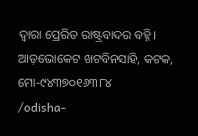ଦ୍ୱାରା ପ୍ରେରିତ ରାଷ୍ଟ୍ରବାଦର ବହ୍ନି।
ଆଡ଼ଭୋକେଟ ଖଟବିନସାହି, କଟକ, ମୋ-୯୪୩୭୦୧୬୩୮୪
/odisha-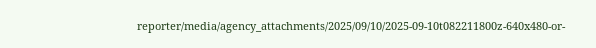reporter/media/agency_attachments/2025/09/10/2025-09-10t082211800z-640x480-or-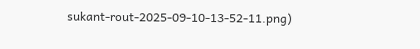sukant-rout-2025-09-10-13-52-11.png)